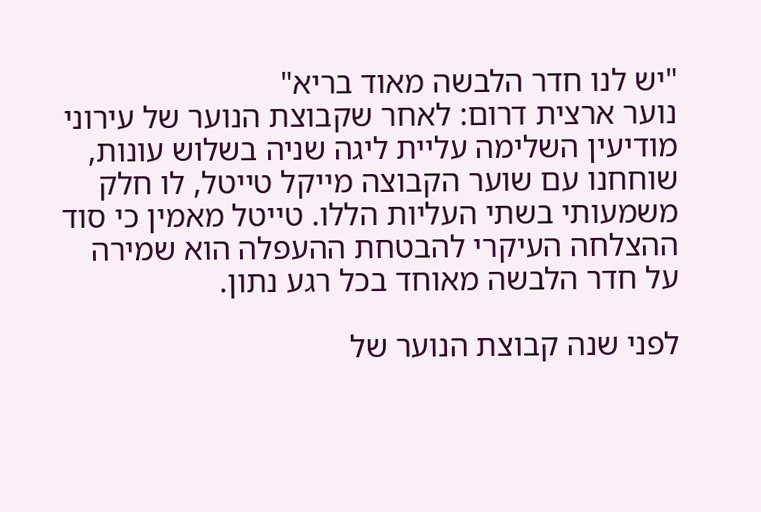"יש לנו חדר הלבשה מאוד בריא"
נוער ארצית דרום: לאחר שקבוצת הנוער של עירוני מודיעין השלימה עליית ליגה שניה בשלוש עונות, שוחחנו עם שוער הקבוצה מייקל טייטל, לו חלק משמעותי בשתי העליות הללו. טייטל מאמין כי סוד ההצלחה העיקרי להבטחת ההעפלה הוא שמירה על חדר הלבשה מאוחד בכל רגע נתון.

לפני שנה קבוצת הנוער של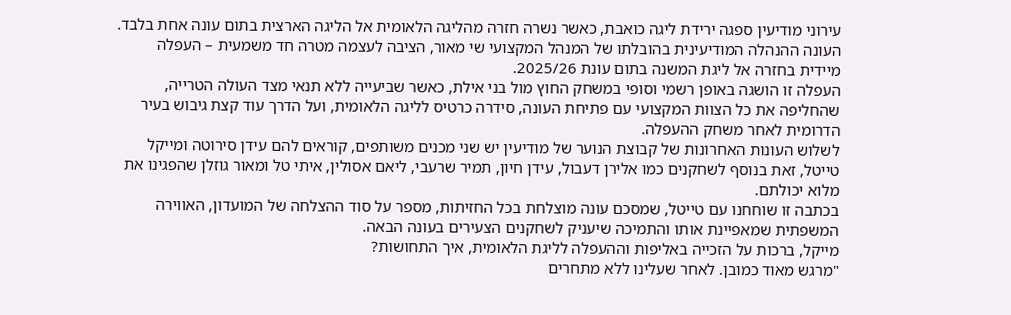עירוני מודיעין ספגה ירידת ליגה כואבת, כאשר נשרה חזרה מהליגה הלאומית אל הליגה הארצית בתום עונה אחת בלבד. העונה ההנהלה המודיעינית בהובלתו של המנהל המקצועי שי מאור, הציבה לעצמה מטרה חד משמעית – העפלה מיידית בחזרה אל ליגת המשנה בתום עונת 2025/26.
העפלה זו הושגה באופן רשמי וסופי במשחק החוץ מול בני אילת, כאשר שביעייה ללא תנאי מצד העולה הטרייה, שהחליפה את כל הצוות המקצועי עם פתיחת העונה, סידרה כרטיס לליגה הלאומית, ועל הדרך עוד קצת גיבוש בעיר הדרומית לאחר משחק ההעפלה.
לשלוש העונות האחרונות של קבוצת הנוער של מודיעין יש שני מכנים משותפים, קוראים להם עידן סירוטה ומייקל טייטל, זאת בנוסף לשחקנים כמו אלירן דעבול, עידן חיון, תמיר שרעבי, ליאם אסולין, איתי טל ומאור גוזלן שהפגינו את מלוא יכולתם.
בכתבה זו שוחחנו עם טייטל, שמסכם עונה מוצלחת בכל החזיתות, מספר על סוד ההצלחה של המועדון, האווירה המשפתית שמאפיינת אותו והתמיכה שיעניק לשחקנים הצעירים בעונה הבאה.
מייקל, ברכות על הזכייה באליפות וההעפלה לליגת הלאומית, איך התחושות?
"מרגש מאוד כמובן. לאחר שעלינו ללא מתחרים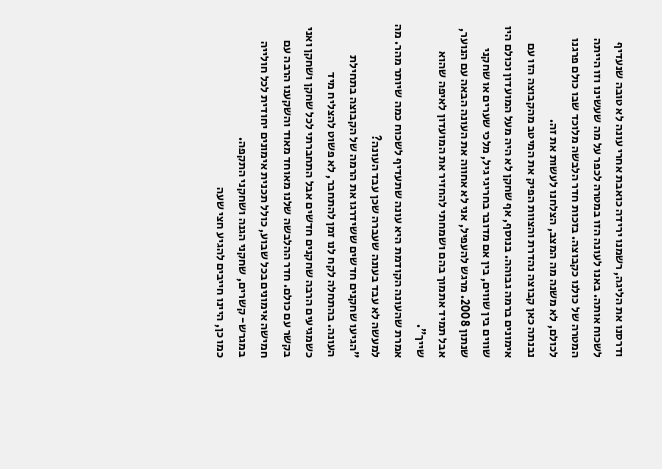ודרסנו את הליגה, רשמנו ירידה כואבת אחרי עונה לא טובה שנעדיף לשכוח אותה. באנו לעונה הזו במטרה לכפר על מה שעשינו וזו הייתה המטרה של כולנו כקבוצה. בזכות חדר הלבשה מלוכד שבו כולם פרגנו לכולם, לא משנה מה המצב, הצלחנו לעשות את זה.
נבנתה כאן קבוצה נהדרת והצוות הפיק את המיטב מהקבוצה הזו עם אימונים ברמה גבוהה. בנוסף, אף שחקן לא היה מעל המועדון וכולם היו שווים בין שווים, בין אם מדובר בחריגי גיל, מלכי שערים או שחקני שנתון 2008. מרגש להעפיל, אני לא אחווה את העונה הבאה עם הנוער, אבל תמיד אתמוך בהם ושמחתי להחזיר את המועדון לאיפה שהוא שייך".
אמרת שהעונה הקודמת היא עונה שתעדיף לשכוח כמה שיותר מהר. מה למעשה לא עבד בעונה שעברה שכן עבד העונה?
"הגיעו שחקנים חדשים ששידרגו את הרמה של הקבוצה בתחילת העונה. בהתחלה לקח לנו זמן להתחבר, לא פשוט להצליח מיד כשמגיעים הרבה שחקנים חדשים אבל התחברתי לכל שחקן ושחקן ואני בקשר עם כולם. חדר ההלבשה שלנו מאוחד מאוד והשקענו הרבה עם חמישה אימונים בכל שבוע, כולל תכנית אימונים יחודית לכל חולייה במגרש- קשרים, שחקני הגנה ושחקני התקפה.
כמו כן, היינו חייבים להגיע חצי שעה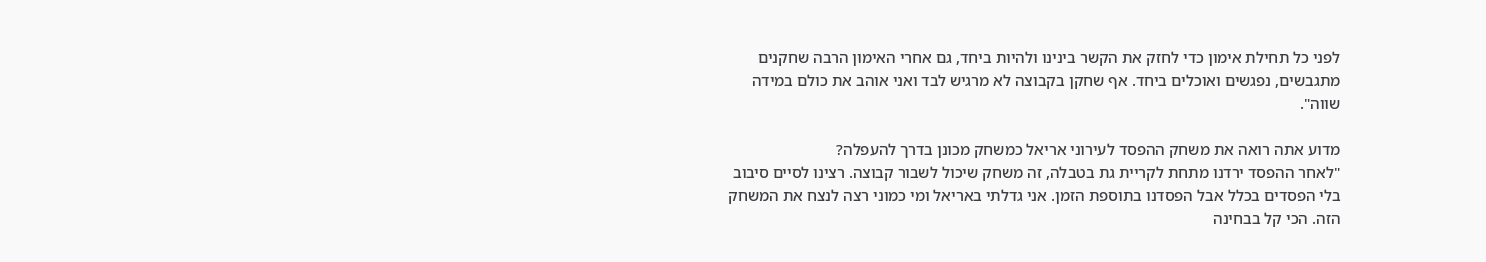לפני כל תחילת אימון כדי לחזק את הקשר בינינו ולהיות ביחד, גם אחרי האימון הרבה שחקנים מתגבשים, נפגשים ואוכלים ביחד. אף שחקן בקבוצה לא מרגיש לבד ואני אוהב את כולם במידה שווה".

מדוע אתה רואה את משחק ההפסד לעירוני אריאל כמשחק מכונן בדרך להעפלה?
"לאחר ההפסד ירדנו מתחת לקריית גת בטבלה, זה משחק שיכול לשבור קבוצה. רצינו לסיים סיבוב בלי הפסדים בכלל אבל הפסדנו בתוספת הזמן. אני גדלתי באריאל ומי כמוני רצה לנצח את המשחק הזה. הכי קל בבחינה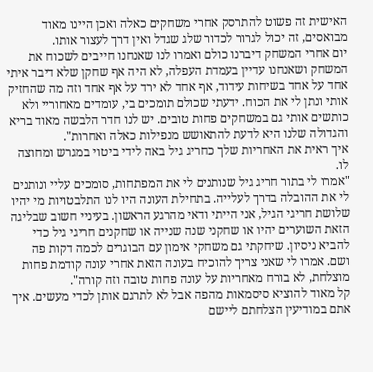האישית זה פשוט להתרסק אחרי משחקים כאלה ואכן היינו מאוד מבואסים, זה יכול לגרור לכדור שלג שגדל ואין דרך לעצור אותו.
יום אחרי המשחק דיברנו כולם ואמרו לנו שאנחנו חייבים לשכוח את המשחק ושאנחנו עדיין בעמדת העפלה, לא היה אף שחקן שלא דיבר איתי אחד על אחד בשיחות עידוד, אף אחד לא ירד על אף אחד וזה מה שהחזיק אותי ונתן לי את הכוח. ידעתי שכולם תומכים בי, עומדים מאחוריי ולא כותשים אותי גם במשחקים פחות טובים. יש לנו חדר הלבשה מאוד בריא והגדולה שלנו היא לדעת להתאושש מנפילות כאלה ואחרות".
איך ראית את האחריות שלך כחריג גיל באה לידי ביטוי במגרש ומחוצה לו.
"אמרו לי בתור חריג גיל שנותנים לי את המפתחות, סומכים עליי ונותנים לי את ההובלה בדרך לעלייה. בתחילת העונה היו לנו התלבטויות מי יהיו שלושת חריגי הגיל, אני הייתי ודאי מהרגע הראשון. בעיניי חשוב שבליגה הזאת השוערים יהיו או שחקני שנה שנייה או שחקנים חריגי גיל כדי להביא ניסיון. שיחקתי גם משחקי אימון עם הבוגרים לכמה דקות פה ושם. אמרו לי שאני צריך להוכיח בעונה הזאת אחרי עונה קודמת פחות מוצלחת, לא בורח מאחריות על עונה פחות טובה וזה קורה".
קל מאוד להוציא סיסמאות מהפה אבל לא לתרגם אותן לכדי מעשים. איך אתם במודיעין הצלחתם ליישם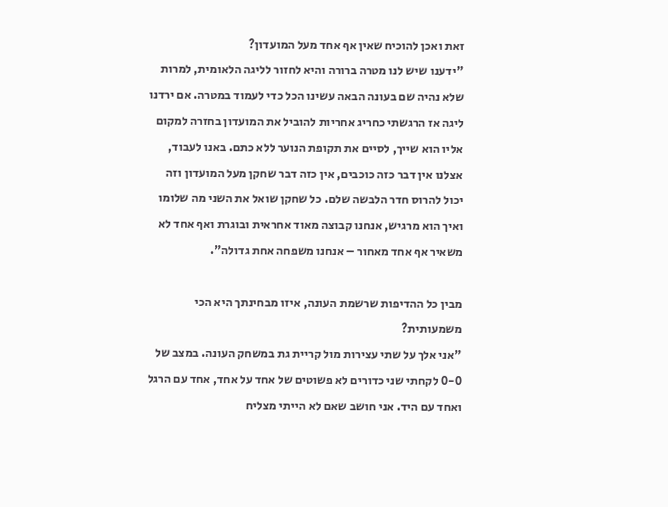זאת ואכן להוכיח שאין אף אחד מעל המועדון?
"ידענו שיש לנו מטרה ברורה והיא לחזור לליגה הלאומית, למרות שלא נהיה שם בעונה הבאה עשינו הכל כדי לעמוד במטרה. אם ירדנו ליגה אז הרגשתי כחריג אחריות להוביל את המועדון בחזרה למקום אליו הוא שייך, לסיים את תקופת הנוער ללא כתם. באנו לעבוד, אצלנו אין דבר כזה כוכבים, אין כזה דבר שחקן מעל המועדון וזה יכול להרוס חדר הלבשה שלם. כל שחקן שואל את השני מה שלומו ואיך הוא מרגיש, אנחנו קבוצה מאוד אחראית ובוגרת ואף אחד לא משאיר אף אחד מאחור – אנחנו משפחה אחת גדולה".

מבין כל ההדיפות שרשמת העונה, איזו מבחינתך היא הכי משמעותית?
"אני אלך על שתי עצירות מול קריית גת במשחק העונה. במצב של 0-0 לקחתי שני כדורים לא פשוטים של אחד על אחד, אחד עם הרגל ואחד עם היד. אני חושב שאם לא הייתי מצליח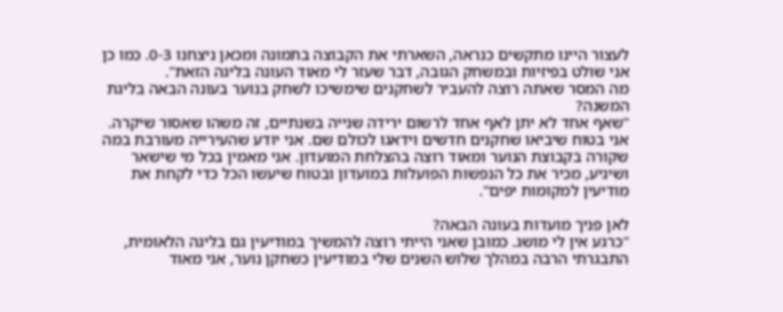לעצור היינו מתקשים כנראה, השארתי את הקבוצה בתמונה ומכאן ניצחנו 0-3. כמו כן אני שולט בפיזיות ובמשחק הגובה, דבר שעזר לי מאוד העונה בליגה הזאת".
מה המסר שאתה רוצה להעביר לשחקנים שימשיכו לשחק בנוער בעונה הבאה בליגת המשנה?
"שאף אחד לא יתן לאף אחד לרשום ירידה שנייה בשנתיים, זה משהו שאסור שיקרה. אני בטוח שיביאו שחקנים חדשים וידאגו לכולם שם. אני יודע שהעירייה מעורבת במה שקורה בקבוצת הנוער ומאוד רוצה בהצלחת המועדון. אני מאמין בכל מי שישאר ושיגיע, מכיר את כל הנפשות הפועלות במועדון ובטוח שיעשו הכל כדי לקחת את מודיעין למקומות יפים".

לאן פניך מועדות בעונה הבאה?
"כרגע אין לי מושג. כמובן שאני הייתי רוצה להמשיך במודיעין גם בליגה הלאומית, התבגרתי הרבה במהלך שלוש השנים שלי במודיעין כשחקן נוער, אני מאוד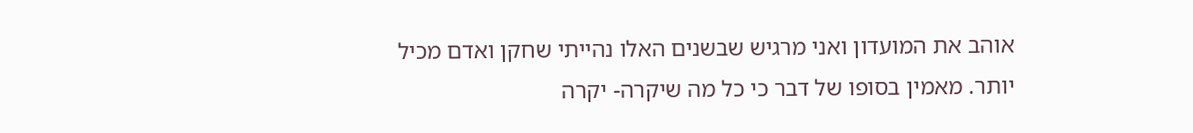אוהב את המועדון ואני מרגיש שבשנים האלו נהייתי שחקן ואדם מכיל יותר. מאמין בסופו של דבר כי כל מה שיקרה- יקרה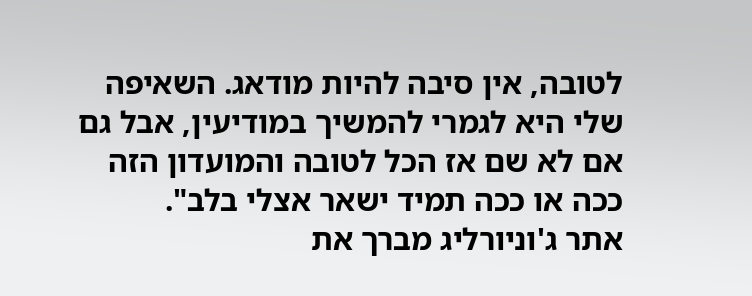לטובה, אין סיבה להיות מודאג. השאיפה שלי היא לגמרי להמשיך במודיעין, אבל גם אם לא שם אז הכל לטובה והמועדון הזה ככה או ככה תמיד ישאר אצלי בלב".
אתר ג'וניורליג מברך את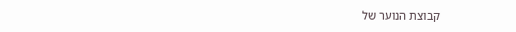קבוצת הנוער של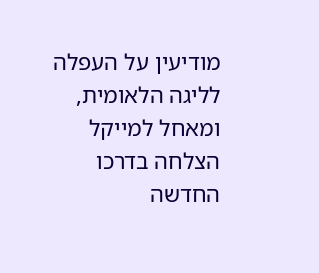מודיעין על העפלה לליגה הלאומית, ומאחל למייקל הצלחה בדרכו החדשה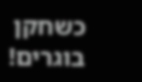כשחקן בוגרים!